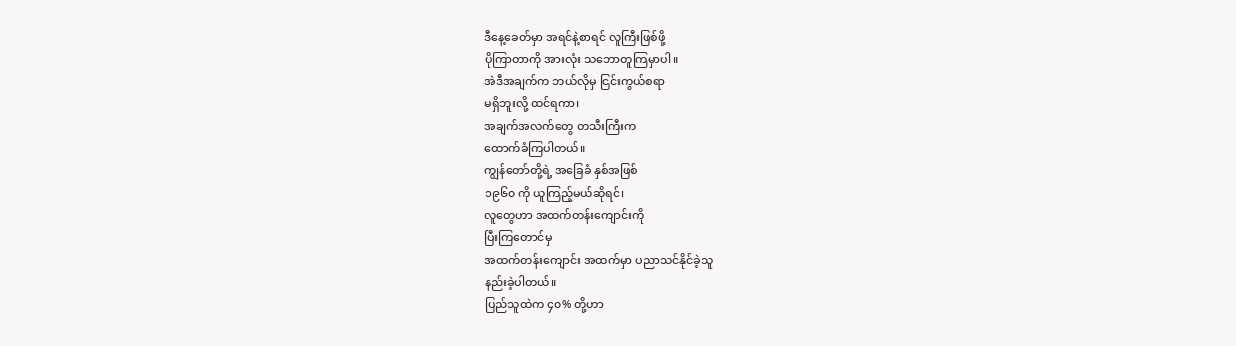ဒီနေ့ခေတ်မှာ အရင်နဲ့စာရင် လူကြီးဖြစ်ဖို့
ပိုကြာတာကို အားလုံး သဘောတူကြမှာပါ။
အဲဒီအချက်က ဘယ်လိုမှ ငြင်းကွယ်စရာ
မရှိဘူးလို့ ထင်ရကာ၊
အချက်အလက်တွေ တသီးကြီးက
ထောက်ခံကြပါတယ်။
ကျွန်တော်တို့ရဲ့ အခြေခံ နှစ်အဖြစ်
၁၉၆၀ ကို ယူကြည့်မယ်ဆိုရင်၊
လူတွေဟာ အထက်တန်းကျောင်းကို
ပြီးကြတောင်မှ
အထက်တန်းကျောင်း အထက်မှာ ပညာသင်နိုင်ခဲ့သူ
နည်းခဲ့ပါတယ်။
ပြည်သူထဲက ၄၀% တို့ဟာ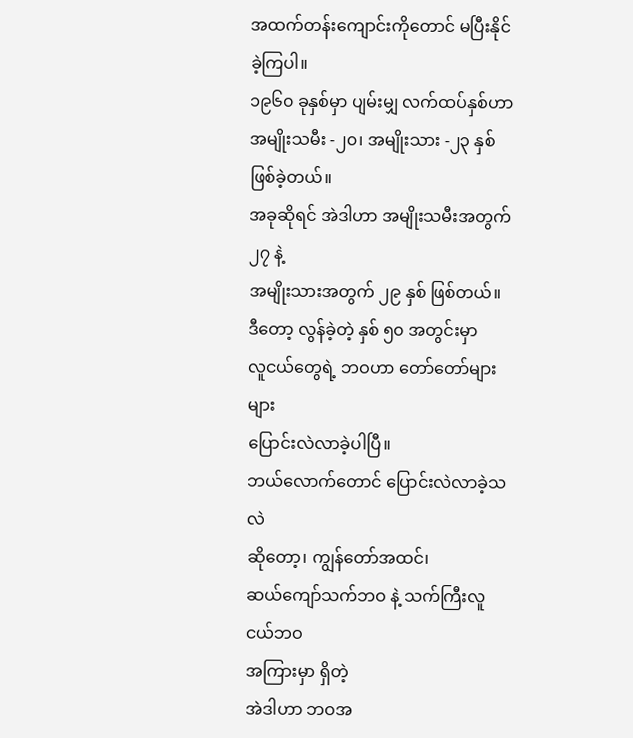အထက်တန်းကျောင်းကိုတောင် မပြီးနိုင်ခဲ့ကြပါ။
၁၉၆၀ ခုနှစ်မှာ ပျမ်းမျှ လက်ထပ်နှစ်ဟာ
အမျိုးသမီး -၂၀၊ အမျိုးသား -၂၃ နှစ် ဖြစ်ခဲ့တယ်။
အခုဆိုရင် အဲဒါဟာ အမျိုးသမီးအတွက် ၂၇ နဲ့
အမျိုးသားအတွက် ၂၉ နှစ် ဖြစ်တယ်။
ဒီတော့ လွန်ခဲ့တဲ့ နှစ် ၅၀ အတွင်းမှာ
လူငယ်တွေရဲ့ ဘဝဟာ တော်တော်များများ
ပြောင်းလဲလာခဲ့ပါပြီ။
ဘယ်လောက်တောင် ပြောင်းလဲလာခဲ့သလဲ
ဆိုတော့၊ ကျွန်တော်အထင်၊
ဆယ်ကျော်သက်ဘဝ နဲ့ သက်ကြီးလူငယ်ဘဝ
အကြားမှာ ရှိတဲ့
အဲဒါဟာ ဘဝအ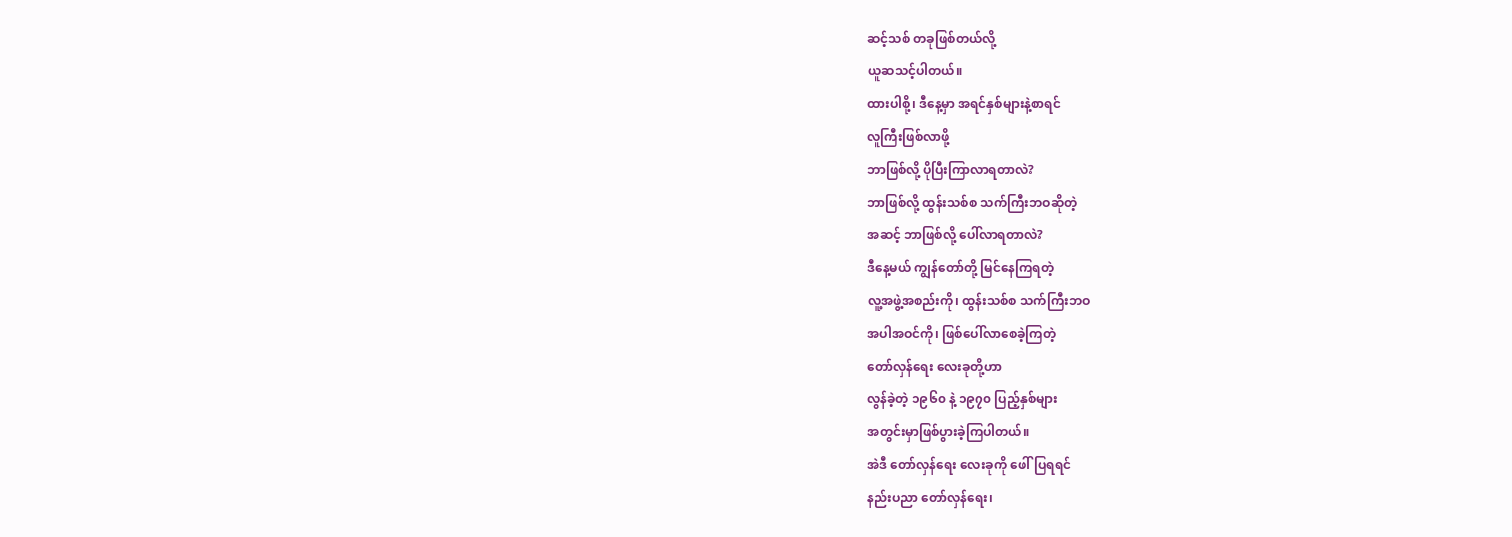ဆင့်သစ် တခုဖြစ်တယ်လို့
ယူဆသင့်ပါတယ်။
ထားပါစို့၊ ဒီနေ့မှာ အရင်နှစ်များနဲ့စာရင်
လူကြီးဖြစ်လာဖို့
ဘာဖြစ်လို့ ပိုပြီးကြာလာရတာလဲ?
ဘာဖြစ်လို့ ထွန်းသစ်စ သက်ကြီးဘဝဆိုတဲ့
အဆင့် ဘာဖြစ်လို့ ပေါ်လာရတာလဲ?
ဒီနေ့မယ် ကျွန်တော်တို့ မြင်နေကြရတဲ့
လူ့အဖွဲ့အစည်းကို၊ ထွန်းသစ်စ သက်ကြီးဘဝ
အပါအဝင်ကို၊ ဖြစ်ပေါ်လာစေခဲ့ကြတဲ့
တော်လှန်ရေး လေးခုတို့ဟာ
လွန်ခဲ့တဲ့ ၁၉၆၀ နဲ့ ၁၉၇၀ ပြည့်နှစ်များ
အတွင်းမှာဖြစ်ပွားခဲ့ကြပါတယ်။
အဲဒီ တော်လှန်ရေး လေးခုကို ဖေါ်ပြရရင်
နည်းပညာ တော်လှန်ရေး၊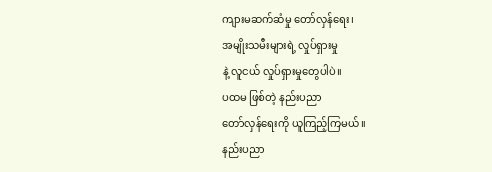ကျားမဆက်ဆံမှု တော်လှန်ရေး၊
အမျိုးသမီးများရဲ့ လှုပ်ရှားမှု
နဲ့ လူငယ် လှုပ်ရှားမှုတွေပါပဲ။
ပထမ ဖြစ်တဲ့ နည်းပညာ
တော်လှန်ရေးကို ယူကြည့်ကြမယ်။
နည်းပညာ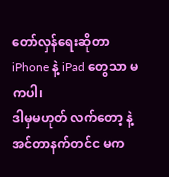တော်လှန်ရေးဆိုတာ
iPhone နဲ့ iPad တွေသာ မကပါ၊
ဒါမှမဟုတ် လက်တော့ နဲ့ အင်တာနက်တင်င မက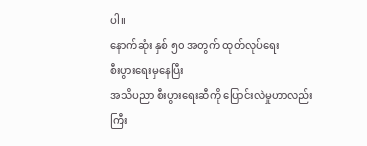ပါ။
နောက်ဆုံး နှစ် ၅၀ အတွက် ထုတ်လုပ်ရေး
စီးပွားရေးမှနေပြီး
အသိပညာ စီးပွားရေးဆီကို ပြောင်းလဲမှုဟာလည်း
ကြီး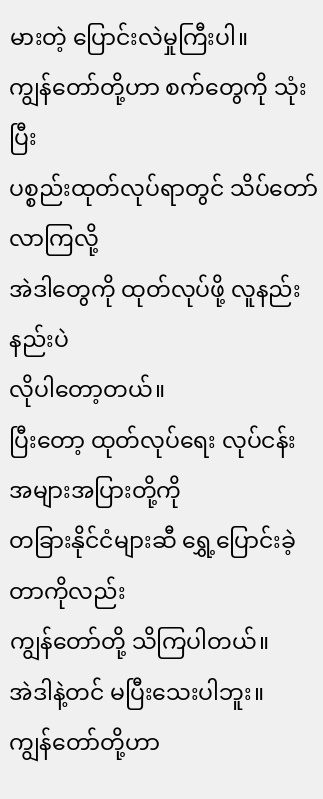မားတဲ့ ပြောင်းလဲမှုကြီးပါ။
ကျွန်တော်တို့ဟာ စက်တွေကို သုံးပြီး
ပစ္စည်းထုတ်လုပ်ရာတွင် သိပ်တော်လာကြလို့
အဲဒါတွေကို ထုတ်လုပ်ဖို့ လူနည်းနည်းပဲ
လိုပါတော့တယ်။
ပြီးတော့ ထုတ်လုပ်ရေး လုပ်ငန်း အများအပြားတို့ကို
တခြားနိုင်ငံများဆီ ရွှေ့ပြောင်းခဲ့တာကိုလည်း
ကျွန်တော်တို့ သိကြပါတယ်။
အဲဒါနဲ့တင် မပြီးသေးပါဘူး။
ကျွန်တော်တို့ဟာ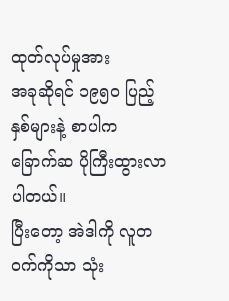ထုတ်လုပ်မှုအား
အခုဆိုရင် ၁၉၅၀ ပြည့်နှစ်များနဲ့ စာပါက
ခြောက်ဆ ပိုကြီးထွားလာပါတယ်။
ပြီးတော့ အဲဒါကို လူတဝက်ကိုသာ သုံး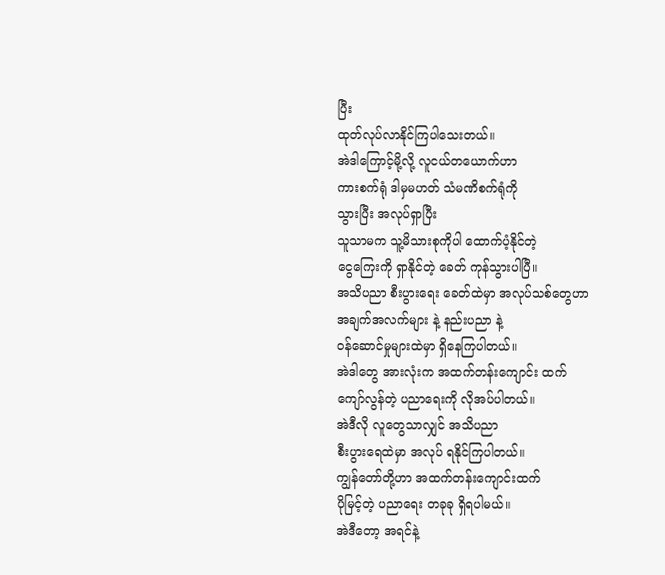ပြီး
ထုတ်လုပ်လာနိုင်ကြပါသေးတယ်။
အဲဒါကြောင့်မို့လို့ လူငယ်တယောက်ဟာ
ကားစက်ရုံ ဒါမှမဟတ် သံမဏိစက်ရုံကို
သွားပြီး အလုပ်ရှာပြီး
သူသာမက သူ့မိသားစုကိုပါ ထောက်ပံ့နိုင်တဲ့
ငွေကြေးကို ရှာနိုင်တဲ့ ခေတ် ကုန်သွားပါပြီ။
အသိပညာ စီးပွားရေး ခေတ်ထဲမှာ အလုပ်သစ်တွေဟာ
အချက်အလက်များ နဲ့ နည်းပညာ နဲ့
ဝန်ဆောင်မှုများထဲမှာ ရှိနေကြပါတယ်။
အဲဒါတွေ အားလုံးက အထက်တန်းကျောင်း ထက်
ကျော်လွန်တဲ့ ပညာရေးကို လိုအပ်ပါတယ်။
အဲဒီလို လူတွေသာလျှင် အသိပညာ
စီးပွားရေထဲမှာ အလုပ် ရနိုင်ကြပါတယ်။
ကျွန်တော်တို့ဟာ အထက်တန်းကျောင်းထက်
ပိုမြင့်တဲ့ ပညာရေး တခုခု ရှိရပါမယ်။
အဲဒီတော့ အရင်နဲ့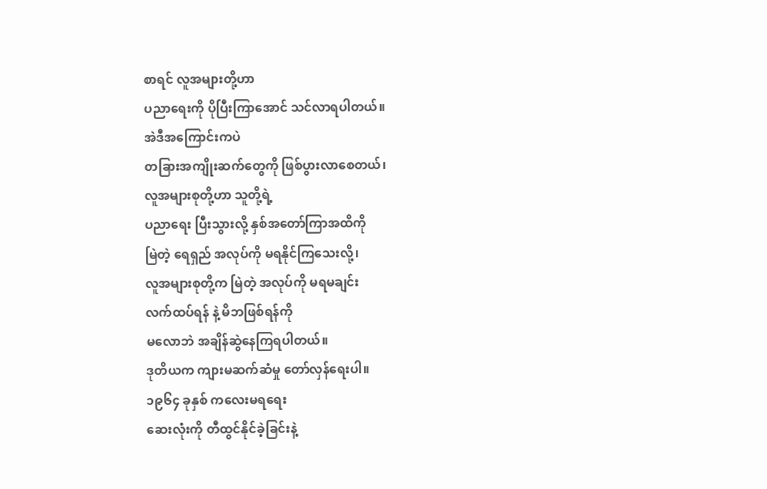စာရင် လူအများတို့ဟာ
ပညာရေးကို ပိုပြီးကြာအောင် သင်လာရပါတယ်။
အဲဒီအကြောင်းကပဲ
တခြားအကျိုးဆက်တွေကို ဖြစ်ပွားလာစေတယ်၊
လူအများစုတို့ဟာ သူတို့ရဲ့
ပညာရေး ပြီးသွားလို့ နှစ်အတော်ကြာအထိကို
မြဲတဲ့ ရေရှည် အလုပ်ကို မရနိုင်ကြသေးလို့၊
လူအများစုတို့က မြဲတဲ့ အလုပ်ကို မရမချင်း
လက်ထပ်ရန် နဲ့ မိဘဖြစ်ရန်ကို
မလောဘဲ အချိန်ဆွဲနေကြရပါတယ်။
ဒုတိယက ကျားမဆက်ဆံမှု တော်လှန်ရေးပါ။
၁၉၆၄ ခုနှစ် ကလေးမရရေး
ဆေးလုံးကို တီထွင်နိုင်ခဲ့ခြင်းနဲ့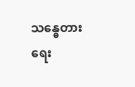သန္ဓေတားရေး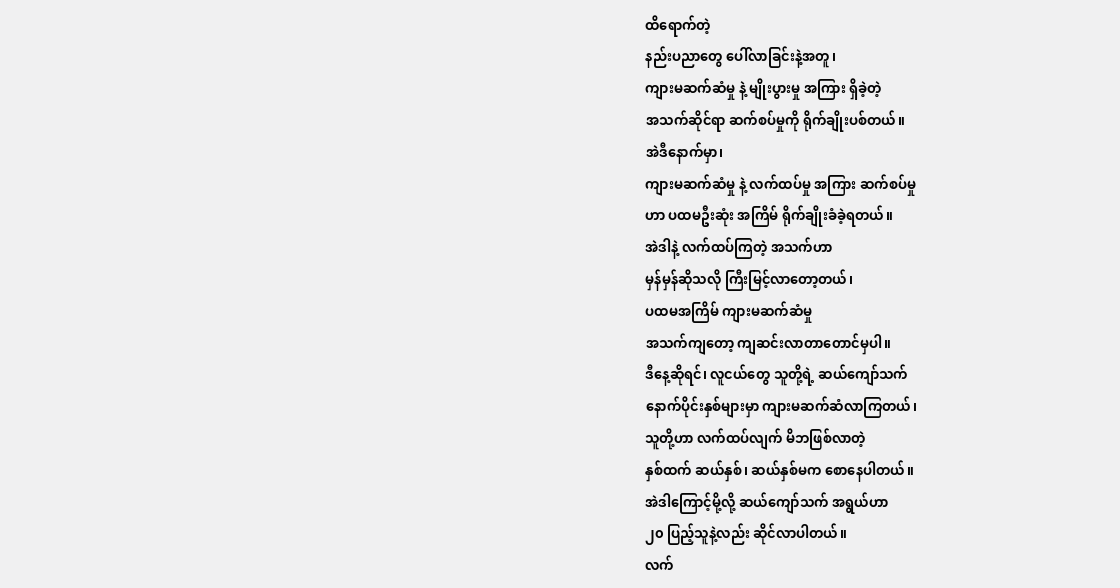ထိရောက်တဲ့
နည်းပညာတွေ ပေါ်လာခြင်းနဲ့အတူ၊
ကျားမဆက်ဆံမှု နဲ့ မျိုးပွားမှု အကြား ရှိခဲ့တဲ့
အသက်ဆိုင်ရာ ဆက်စပ်မှုကို ရိုက်ချိုးပစ်တယ်။
အဲဒီနောက်မှာ၊
ကျားမဆက်ဆံမှု နဲ့ လက်ထပ်မှု အကြား ဆက်စပ်မှု
ဟာ ပထမဦးဆုံး အကြိမ် ရိုက်ချိုးခံခဲ့ရတယ်။
အဲဒါနဲ့ လက်ထပ်ကြတဲ့ အသက်ဟာ
မှန်မှန်ဆိုသလို ကြီးမြင့်လာတော့တယ်၊
ပထမအကြိမ် ကျားမဆက်ဆံမှု
အသက်ကျတော့ ကျဆင်းလာတာတောင်မှပါ။
ဒီနေ့ဆိုရင်၊ လူငယ်တွေ သူတို့ရဲ့ ဆယ်ကျော်သက်
နောက်ပိုင်းနှစ်များမှာ ကျားမဆက်ဆံလာကြတယ်၊
သူတို့ဟာ လက်ထပ်လျက် မိဘဖြစ်လာတဲ့
နှစ်ထက် ဆယ်နှစ်၊ ဆယ်နှစ်မက စောနေပါတယ်။
အဲဒါကြောင့်မို့လို့ ဆယ်ကျော်သက် အရွယ်ဟာ
၂၀ ပြည့်သူနဲ့လည်း ဆိုင်လာပါတယ်။
လက်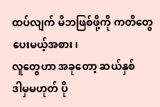ထပ်လျက် မိဘဖြစ်ဖို့ကို ကတိတွေ
ပေးမယ့်အစား၊
လူတွေဟာ အခုတော့ ဆယ်နှစ်
ဒါမှမဟုတ် ပို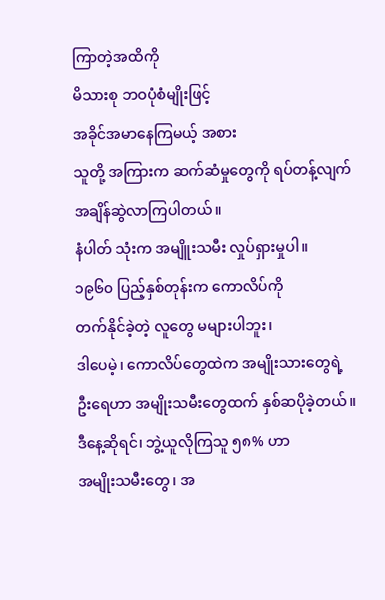ကြာတဲ့အထိကို
မိသားစု ဘဝပုံစံမျိုးဖြင့်
အခိုင်အမာနေကြမယ့် အစား
သူတို့ အကြားက ဆက်ဆံမှုတွေကို ရပ်တန့်လျက်
အချိန်ဆွဲလာကြပါတယ်။
နံပါတ် သုံးက အမျိူးသမီး လှုပ်ရှားမှုပါ။
၁၉၆၀ ပြည့်နှစ်တုန်းက ကောလိပ်ကို
တက်နိုင်ခဲ့တဲ့ လူတွေ မများပါဘူး၊
ဒါပေမဲ့၊ ကောလိပ်တွေထဲက အမျိုးသားတွေရဲ့
ဦးရေဟာ အမျိုးသမီးတွေထက် နှစ်ဆပိုခဲ့တယ်။
ဒီနေ့ဆိုရင်၊ ဘွဲ့ယူလိုကြသူ ၅၈% ဟာ
အမျိုးသမီးတွေ၊ အ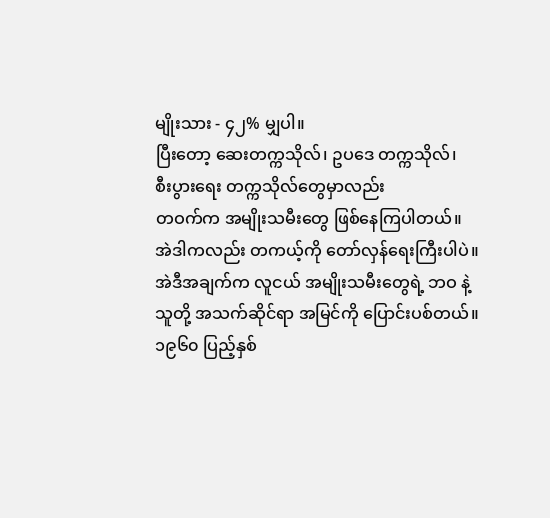မျိုးသား - ၄၂% မျှပါ။
ပြီးတော့ ဆေးတက္ကသိုလ်၊ ဥပဒေ တက္ကသိုလ်၊
စီးပွားရေး တက္ကသိုလ်တွေမှာလည်း
တဝက်က အမျိုးသမီးတွေ ဖြစ်နေကြပါတယ်။
အဲဒါကလည်း တကယ့်ကို တော်လှန်ရေးကြီးပါပဲ။
အဲဒီအချက်က လူငယ် အမျိုးသမီးတွေရဲ့ ဘဝ နဲ့
သူတို့ အသက်ဆိုင်ရာ အမြင်ကို ပြောင်းပစ်တယ်။
၁၉၆၀ ပြည့်နှစ်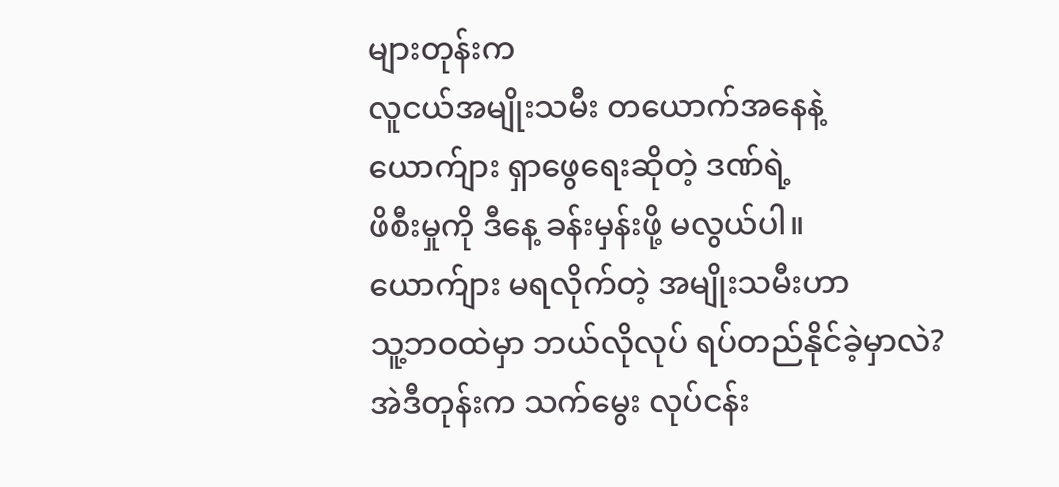များတုန်းက
လူငယ်အမျိုးသမီး တယောက်အနေနဲ့
ယောက်ျား ရှာဖွေရေးဆိုတဲ့ ဒဏ်ရဲ့
ဖိစီးမှုကို ဒီနေ့ ခန်းမှန်းဖို့ မလွယ်ပါ။
ယောက်ျား မရလိုက်တဲ့ အမျိုးသမီးဟာ
သူ့ဘဝထဲမှာ ဘယ်လိုလုပ် ရပ်တည်နိုင်ခဲ့မှာလဲ?
အဲဒီတုန်းက သက်မွေး လုပ်ငန်း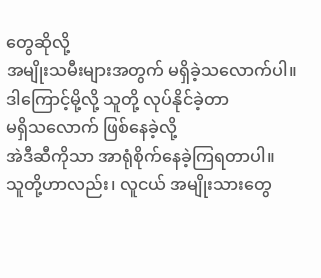တွေဆိုလို့
အမျိုးသမီးများအတွက် မရှိခဲ့သလောက်ပါ။
ဒါကြောင့်မို့လို့ သူတို့ လုပ်နိုင်ခဲ့တာ
မရှိသလောက် ဖြစ်နေခဲ့လို့
အဲဒီဆီကိုသာ အာရုံစိုက်နေခဲ့ကြရတာပါ။
သူတို့ဟာလည်း၊ လူငယ် အမျိုးသားတွေ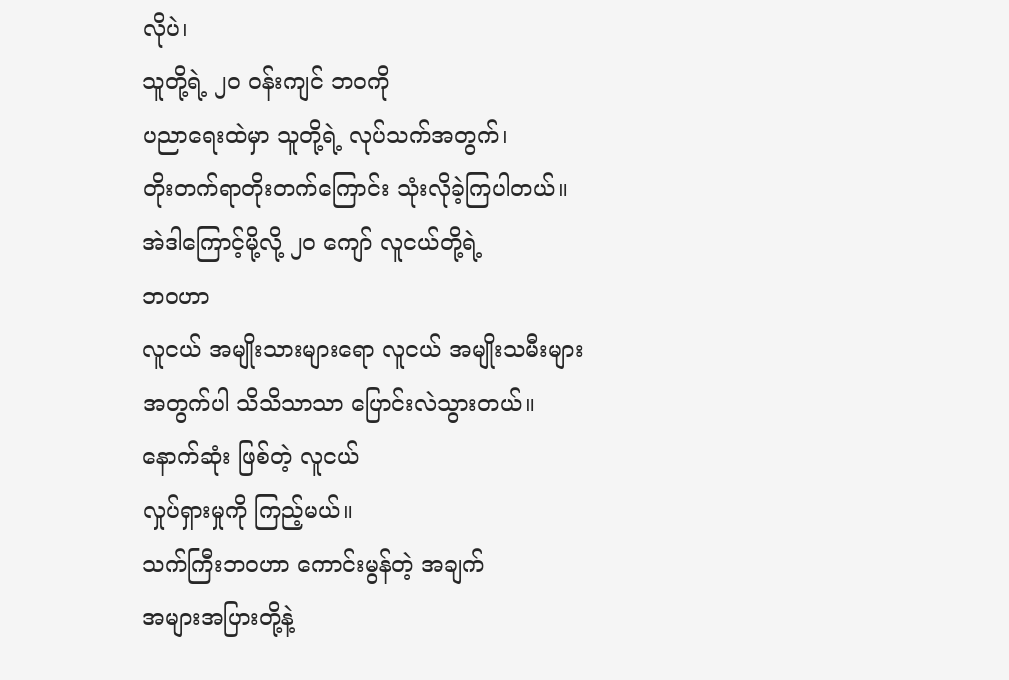လိုပဲ၊
သူတို့ရဲ့ ၂၀ ဝန်းကျင် ဘဝကို
ပညာရေးထဲမှာ သူတို့ရဲ့ လုပ်သက်အတွက်၊
တိုးတက်ရာတိုးတက်ကြောင်း သုံးလိုခဲ့ကြပါတယ်။
အဲဒါကြောင့်မို့လို့ ၂၀ ကျော် လူငယ်တို့ရဲ့
ဘဝဟာ
လူငယ် အမျိုးသားများရော လူငယ် အမျိုးသမီးများ
အတွက်ပါ သိသိသာသာ ပြောင်းလဲသွားတယ်။
နောက်ဆုံး ဖြစ်တဲ့ လူငယ်
လှုပ်ရှားမှုကို ကြည့်မယ်။
သက်ကြီးဘဝဟာ ကောင်းမွန်တဲ့ အချက်
အများအပြားတို့နဲ့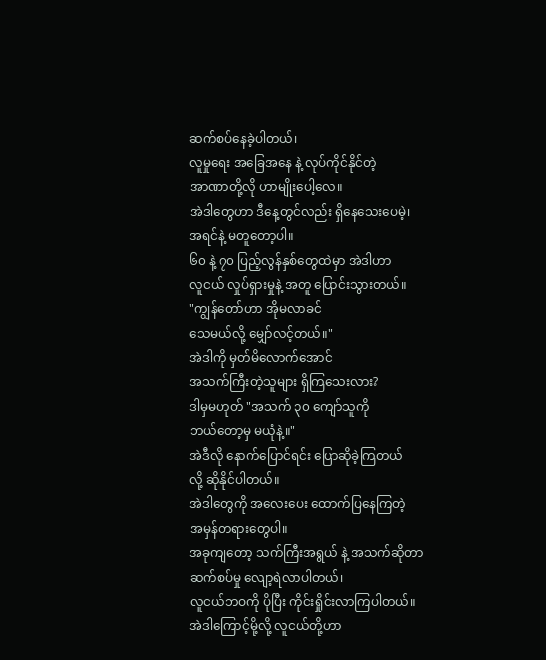ဆက်စပ်နေခဲ့ပါတယ်၊
လူမှုရေး အခြေအနေ နဲ့ လုပ်ကိုင်နိုင်တဲ့
အာဏာတို့လို ဟာမျိုးပေါ့လေ။
အဲဒါတွေဟာ ဒီနေ့တွင်လည်း ရှိနေသေးပေမဲ့၊
အရင်နဲ့ မတူတော့ပါ။
၆၀ နဲ့ ၇၀ ပြည့်လွန်နှစ်တွေထဲမှာ အဲဒါဟာ
လူငယ် လှုပ်ရှားမှုနဲ့ အတူ ပြောင်းသွားတယ်။
"ကျွန်တော်ဟာ အိုမလာခင်
သေမယ်လို့ မျှော်လင့်တယ်။"
အဲဒါကို မှတ်မိလောက်အောင်
အသက်ကြီးတဲ့သူများ ရှိကြသေးလား?
ဒါမှမဟုတ် "အသက် ၃၀ ကျော်သူကို
ဘယ်တော့မှ မယုံနဲ့။"
အဲဒီလို နောက်ပြောင်ရင်း ပြောဆိုခဲ့ကြတယ်
လို့ ဆိုနိုင်ပါတယ်။
အဲဒါတွေကို အလေးပေး ထောက်ပြနေကြတဲ့
အမှန်တရားတွေပါ။
အခုကျတော့ သက်ကြီးအရွယ် နဲ့ အသက်ဆိုတာ
ဆက်စပ်မှု လျော့ရဲလာပါတယ်၊
လူငယ်ဘဝကို ပိုပြီး ကိုင်းရှိုင်းလာကြပါတယ်။
အဲဒါကြောင့်မို့လို့ လူငယ်တို့ဟာ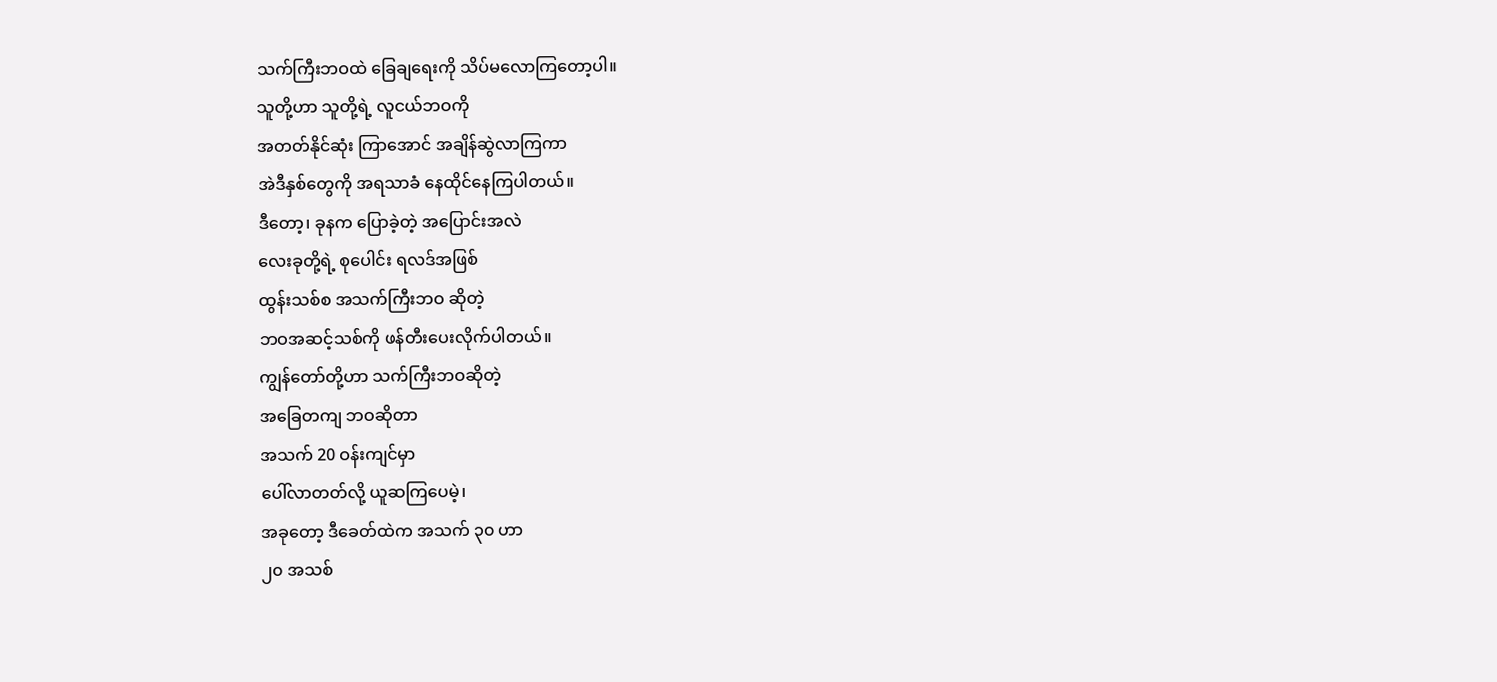သက်ကြီးဘဝထဲ ခြေချရေးကို သိပ်မလောကြတော့ပါ။
သူတို့ဟာ သူတို့ရဲ့ လူငယ်ဘဝကို
အတတ်နိုင်ဆုံး ကြာအောင် အချိန်ဆွဲလာကြကာ
အဲဒီနှစ်တွေကို အရသာခံ နေထိုင်နေကြပါတယ်။
ဒီတော့၊ ခုနက ပြောခဲ့တဲ့ အပြောင်းအလဲ
လေးခုတို့ရဲ့ စုပေါင်း ရလဒ်အဖြစ်
ထွန်းသစ်စ အသက်ကြီးဘဝ ဆိုတဲ့
ဘဝအဆင့်သစ်ကို ဖန်တီးပေးလိုက်ပါတယ်။
ကျွန်တော်တို့ဟာ သက်ကြီးဘဝဆိုတဲ့
အခြေတကျ ဘဝဆိုတာ
အသက် 20 ဝန်းကျင်မှာ
ပေါ်လာတတ်လို့ ယူဆကြပေမဲ့၊
အခုတော့ ဒီခေတ်ထဲက အသက် ၃၀ ဟာ
၂၀ အသစ်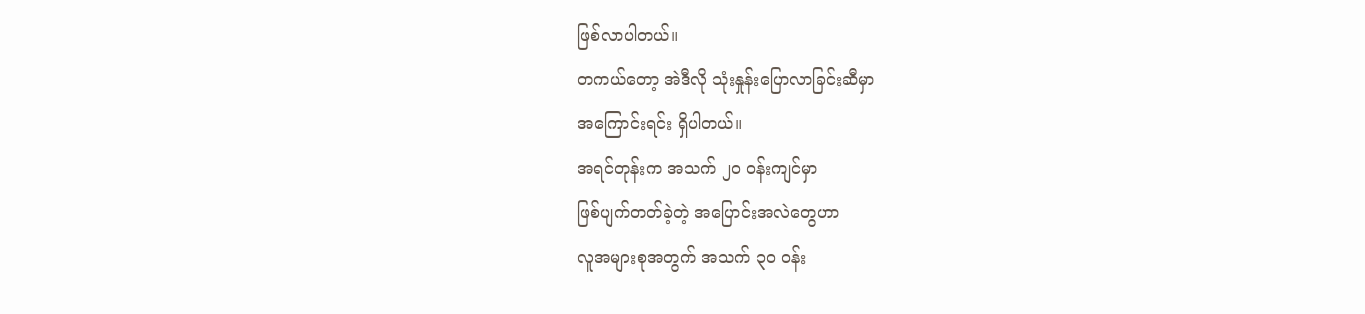ဖြစ်လာပါတယ်။
တကယ်တော့ အဲဒီလို သုံးနှုန်းပြောလာခြင်းဆီမှာ
အကြောင်းရင်း ရှိပါတယ်။
အရင်တုန်းက အသက် ၂၀ ဝန်းကျင်မှာ
ဖြစ်ပျက်တတ်ခဲ့တဲ့ အပြောင်းအလဲတွေဟာ
လူအများစုအတွက် အသက် ၃၀ ဝန်း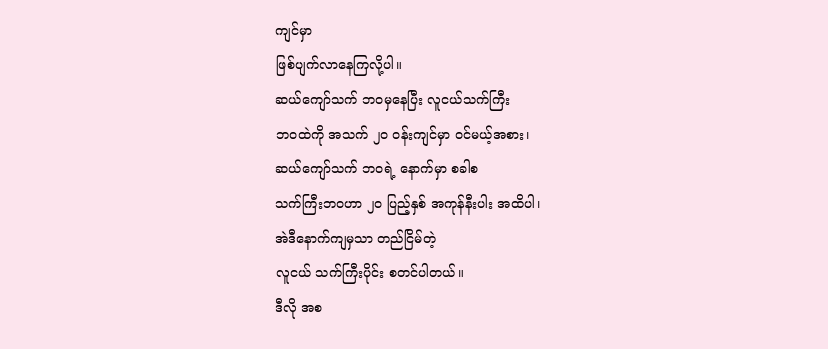ကျင်မှာ
ဖြစ်ပျက်လာနေကြလို့ပါ။
ဆယ်ကျော်သက် ဘဝမှနေပြီး လူငယ်သက်ကြီး
ဘဝထဲကို အသက် ၂၀ ဝန်းကျင်မှာ ဝင်မယ့်အစား၊
ဆယ်ကျော်သက် ဘဝရဲ့ နောက်မှာ စခါစ
သက်ကြီးဘဝဟာ ၂၀ ပြည့်နှစ် အကုန်နီးပါး အထိပါ၊
အဲဒီနောက်ကျမှသာ တည်ငြိမ်တဲ့
လူငယ် သက်ကြီးပိုင်း စတင်ပါတယ်။
ဒီလို အစ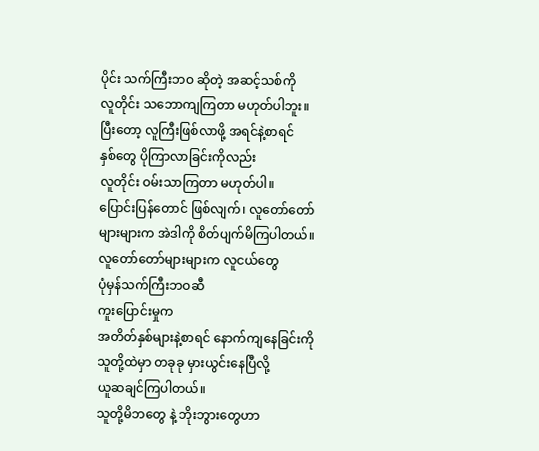ပိုင်း သက်ကြီးဘဝ ဆိုတဲ့ အဆင့်သစ်ကို
လူတိုင်း သဘောကျကြတာ မဟုတ်ပါဘူး။
ပြီးတော့ လူကြီးဖြစ်လာဖို့ အရင်နဲ့စာရင်
နှစ်တွေ ပိုကြာလာခြင်းကိုလည်း
လူတိုင်း ဝမ်းသာကြတာ မဟုတ်ပါ။
ပြောင်းပြန်တောင် ဖြစ်လျက်၊ လူတော်တော်
များများက အဲဒါကို စိတ်ပျက်မိကြပါတယ်။
လူတော်တော်များများက လူငယ်တွေ
ပုံမှန်သက်ကြီးဘဝဆီ
ကူးပြောင်းမှုက
အတိတ်နှစ်များနဲ့စာရင် နောက်ကျနေခြင်းကို
သူတို့ထဲမှာ တခုခု မှားယွင်းနေပြီလို့
ယူဆချင်ကြပါတယ်။
သူတို့မိဘတွေ နဲ့ ဘိုးဘွားတွေဟာ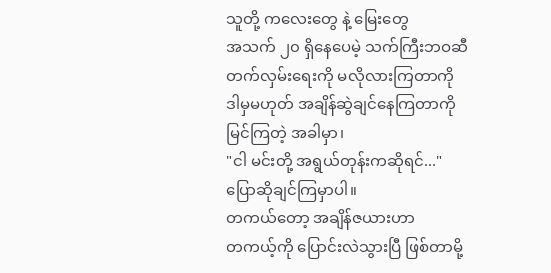သူတို့ ကလေးတွေ နဲ့ မြေးတွေ
အသက် ၂၀ ရှိနေပေမဲ့ သက်ကြီးဘဝဆီ
တက်လှမ်းရေးကို မလိုလားကြတာကို
ဒါမှမဟုတ် အချိန်ဆွဲချင်နေကြတာကို
မြင်ကြတဲ့ အခါမှာ၊
"ငါ မင်းတို့ အရွယ်တုန်းကဆိုရင်..."
ပြောဆိုချင်ကြမှာပါ။
တကယ်တော့ အချိန်ဇယားဟာ
တကယ့်ကို ပြောင်းလဲသွားပြီ ဖြစ်တာမို့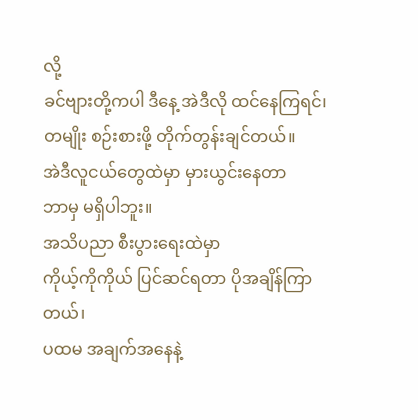လို့
ခင်ဗျားတို့ကပါ ဒီနေ့ အဲဒီလို ထင်နေကြရင်၊
တမျိုး စဉ်းစားဖို့ တိုက်တွန်းချင်တယ်။
အဲဒီလူငယ်တွေထဲမှာ မှားယွင်းနေတာ
ဘာမှ မရှိပါဘူး။
အသိပညာ စီးပွားရေးထဲမှာ
ကိုယ့်ကိုကိုယ် ပြင်ဆင်ရတာ ပိုအချိန်ကြာတယ်၊
ပထမ အချက်အနေနဲ့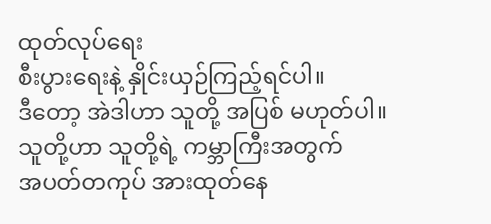ထုတ်လုပ်ရေး
စီးပွားရေးနဲ့ နှိုင်းယှဉ်ကြည့်ရင်ပါ။
ဒီတော့ အဲဒါဟာ သူတို့ အပြစ် မဟုတ်ပါ။
သူတို့ဟာ သူတို့ရဲ့ ကမ္ဘာကြီးအတွက်
အပတ်တကုပ် အားထုတ်နေ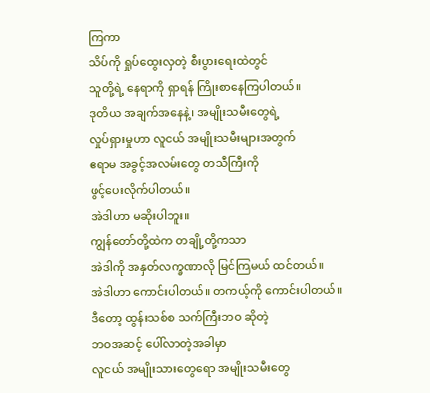ကြကာ
သိပ်ကို ရှုပ်ထွေးလှတဲ့ စီးပွားရေးထဲတွင်
သူတို့ရဲ့ နေရာကို ရှာရန် ကြိုးစာနေကြပါတယ်။
ဒုတိယ အချက်အနေနဲ့၊ အမျိုးသမီးတွေရဲ့
လှုပ်ရှားမှုဟာ လူငယ် အမျိုးသမီးများအတွက်
ဧရာမ အခွင့်အလမ်းတွေ တသီကြီးကို
ဖွင့်ပေးလိုက်ပါတယ်။
အဲဒါဟာ မဆိုးပါဘူး။
ကျွန်တော်တို့ထဲက တချို့တို့ကသာ
အဲဒါကို အနှတ်လက္ခဏာလို မြင်ကြမယ် ထင်တယ်။
အဲဒါဟာ ကောင်းပါတယ်။ တကယ့်ကို ကောင်းပါတယ်။
ဒီတော့ ထွန်းသစ်စ သက်ကြီးဘဝ ဆိုတဲ့
ဘဝအဆင့် ပေါ်လာတဲ့အခါမှာ
လူငယ် အမျိုးသားတွေရော အမျိုးသမီးတွေ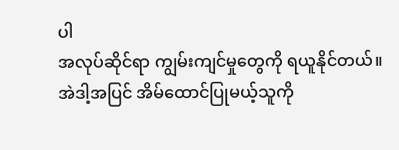ပါ
အလုပ်ဆိုင်ရာ ကျွမ်းကျင်မှုတွေကို ရယူနိုင်တယ်။
အဲဒါ့အပြင် အိမ်ထောင်ပြုမယ့်သူကို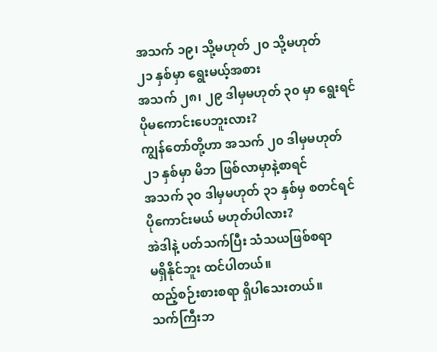အသက် ၁၉၊ သို့မဟုတ် ၂၀ သို့မဟုတ်
၂၁ နှစ်မှာ ရွေးမယ့်အစား
အသက် ၂၈၊ ၂၉ ဒါမှမဟုတ် ၃၀ မှာ ရွေးရင်
ပိုမကောင်းပေဘူးလား?
ကျွန်တော်တို့ဟာ အသက် ၂၀ ဒါမှမဟုတ်
၂၁ နှစ်မှာ မိဘ ဖြစ်လာမှာနဲ့စာရင်
အသက် ၃၀ ဒါမှမဟုတ် ၃၁ နှစ်မှ စတင်ရင်
ပိုကောင်းမယ် မဟုတ်ပါလား?
အဲဒါနဲ့ ပတ်သက်ပြီး သံသယဖြစ်စရာ
မရှိနိုင်ဘူး ထင်ပါတယ်။
ထည့်စဉ်းစားစရာ ရှိပါသေးတယ်။
သက်ကြီးဘ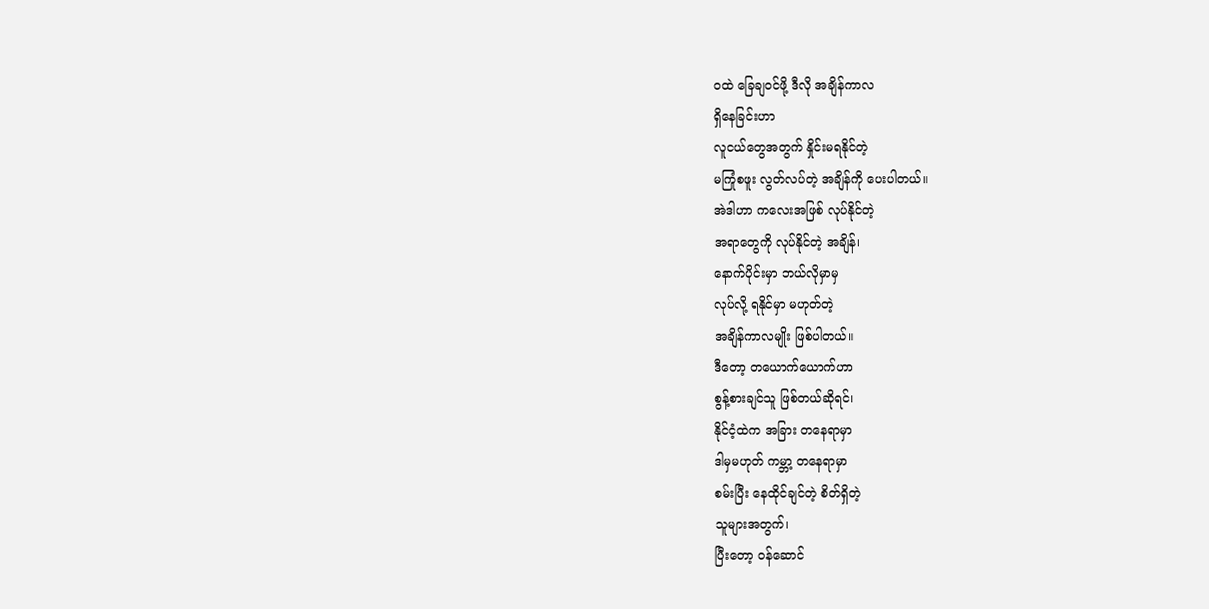ဝထဲ ခြေချဝင်ဖို့ ဒီလို အချိန်ကာလ
ရှိနေခြင်းဟာ
လူငယ်တွေအတွက် နှိုင်းမရနိုင်တဲ့
မကြုံစဖူး လွတ်လပ်တဲ့ အချိန်ကို ပေးပါတယ်။
အဲဒါဟာ ကလေးအဖြစ် လုပ်နိုင်တဲ့
အရာတွေကို လုပ်နိုင်တဲ့ အချိန်၊
နောက်ပိုင်းမှာ ဘယ်လိုမှာမှ
လုပ်လို့ ရနိုင်မှာ မဟုတ်တဲ့
အချိန်ကာလမျိုး ဖြစ်ပါတယ်။
ဒီတော့ တယောက်ယောက်ဟာ
စွန့်စားချင်သူ ဖြစ်တယ်ဆိုရင်၊
နိုင်ငံ့ထဲက အခြား တနေရာမှာ
ဒါမှမဟုတ် ကမ္ဘာ့ တနေရာမှာ
စမ်းပြီး နေထိုင်ချင်တဲ့ စိတ်ရှိတဲ့
သူများအတွက်၊
ပြီးတော့ ဝန်ဆောင်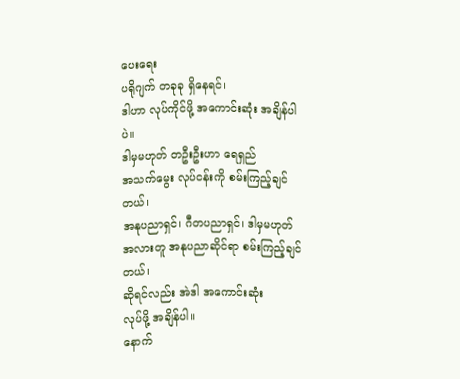ပေးရေး
ပရိုဂျက် တခုခု ရှိနေရင်၊
ဒါဟာ လုပ်ကိုင်ဖို့ အကောင်းဆုံး အချိန်ပါပဲ။
ဒါမှမဟုတ် တဦးဦးဟာ ရေရှည်
အသက်မွေး လုပ်ငန်းကို စမ်းကြည့်ချင်တယ်၊
အနုပညာရှင်၊ ဂီတပညာရှင်၊ ဒါမှမဟုတ်
အလားတူ အနုပညာဆိုင်ရာ စမ်းကြည့်ချင်တယ်၊
ဆိုရင်လည်း အဲဒါ အကောင်းဆုံး
လုပ်ဖို့ အချိန်ပါ။
နောက်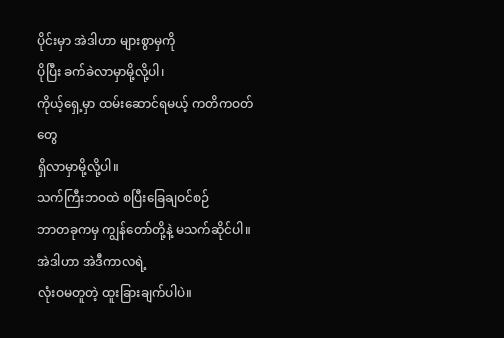ပိုင်းမှာ အဲဒါဟာ များစွာမှကို
ပိုပြီး ခက်ခဲလာမှာမို့လို့ပါ၊
ကိုယ့်ရှေ့မှာ ထမ်းဆောင်ရမယ့် ကတိကဝတ်တွေ
ရှိလာမှာမို့လို့ပါ။
သက်ကြီးဘဝထဲ စပြီးခြေချဝင်စဉ်
ဘာတခုကမှ ကျွန်တော်တို့နဲ့ မသက်ဆိုင်ပါ။
အဲဒါဟာ အဲဒီကာလရဲ့
လုံးဝမတူတဲ့ ထူးခြားချက်ပါပဲ။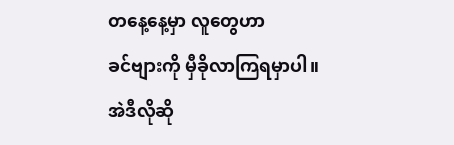တနေ့နေ့မှာ လူတွေဟာ
ခင်ဗျားကို မှီခိုလာကြရမှာပါ။
အဲဒီလိုဆို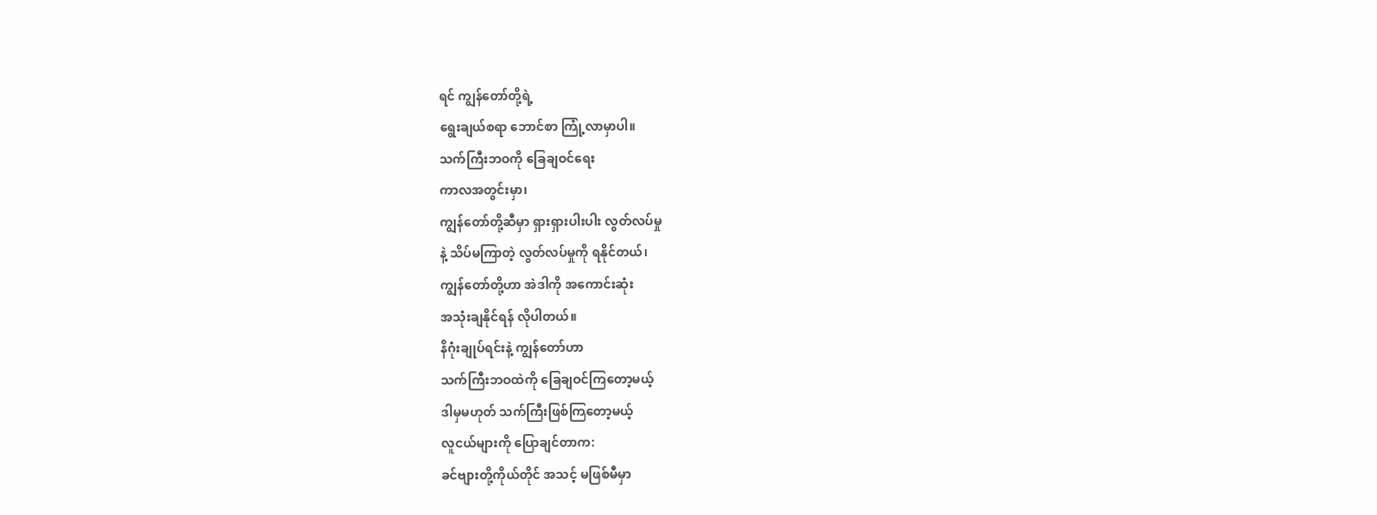ရင် ကျွန်တော်တို့ရဲ့
ရွေးချယ်စရာ ဘောင်စာ ကြုံ့လာမှာပါ။
သက်ကြီးဘဝကို ခြေချဝင်ရေး
ကာလအတွင်းမှာ၊
ကျွန်တော်တို့ဆီမှာ ရှားရှားပါးပါး လွတ်လပ်မှု
နဲ့ သိပ်မကြာတဲ့ လွတ်လပ်မှုကို ရနိုင်တယ်၊
ကျွန်တော်တို့ဟာ အဲဒါကို အကောင်းဆုံး
အသုံးချနိုင်ရန် လိုပါတယ်။
နိဂုံးချုပ်ရင်းနဲ့ ကျွန်တော်ဟာ
သက်ကြီးဘဝထဲကို ခြေချဝင်ကြတော့မယ့်
ဒါမှမဟုတ် သက်ကြီးဖြစ်ကြတော့မယ့်
လူငယ်များကို ပြောချင်တာက:
ခင်ဗျားတို့ကိုယ်တိုင် အသင့် မဖြစ်မီမှာ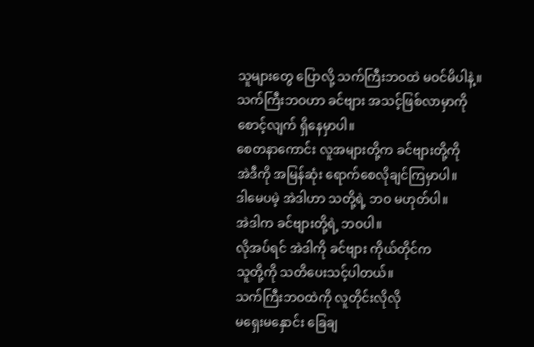သူများတွေ ပြောလို့ သက်ကြီးဘဝထဲ မဝင်မိပါနဲ့။
သက်ကြီးဘဝဟာ ခင်ဗျား အသင့်ဖြစ်လာမှာကို
စောင့်လျက် ရှိနေမှာပါ။
စေတနာကောင်း လူအများတို့က ခင်ဗျားတို့ကို
အဲဒီကို အမြန်ဆုံး ရောက်စေလိုချင်ကြမှာပါ။
ဒါမေပမဲ့ အဲဒါဟာ သတို့ရဲ့ ဘဝ မဟုတ်ပါ။
အဲဒါက ခင်ဗျားတို့ရဲ့ ဘဝပါ။
လိုအပ်ရင် အဲဒါကို ခင်ဗျား ကိုယ်တိုင်က
သူတို့ကို သတိပေးသင့်ပါတယ်။
သက်ကြီးဘဝထဲကို လူတိုင်းလိုလို
မရှေးမနှောင်း ခြေချ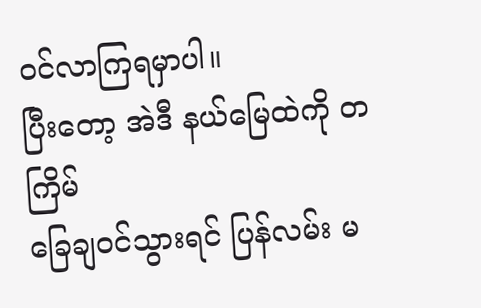ဝင်လာကြရမှာပါ။
ပြီးတော့ အဲဒီ နယ်မြေထဲကို တကြိမ်
ခြေချဝင်သွားရင် ပြန်လမ်း မ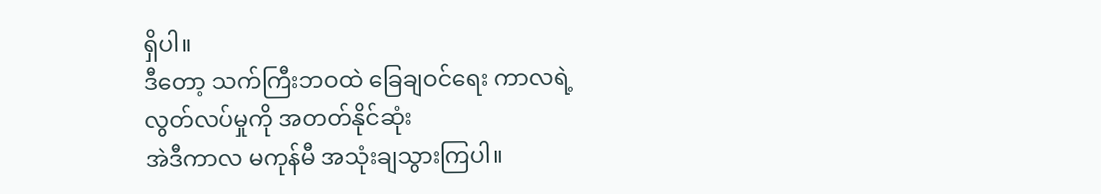ရှိပါ။
ဒီတော့ သက်ကြီးဘဝထဲ ခြေချဝင်ရေး ကာလရဲ့
လွတ်လပ်မှုကို အတတ်နိုင်ဆုံး
အဲဒီကာလ မကုန်မီ အသုံးချသွားကြပါ။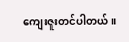ကျေးဇူးတင်ပါတယ်။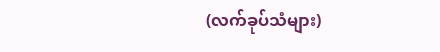(လက်ခုပ်သံများ)